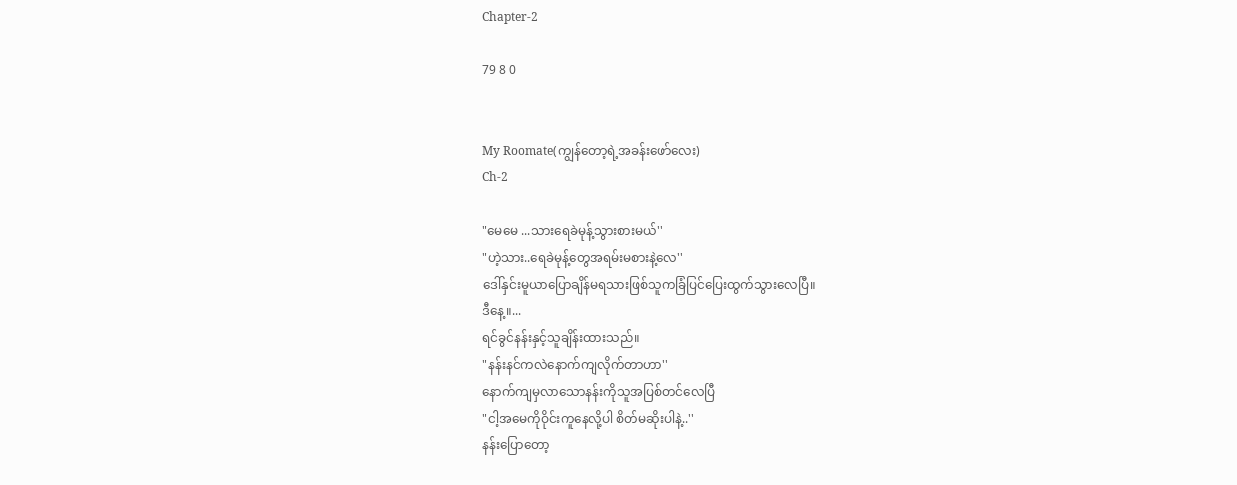Chapter-2

79 8 0


My Roomate(ကျွန်တော့ရဲ့အခန်းဖော်လေး)
Ch-2

"မေမေ ...သားရေခဲမုန့်သွားစားမယ်''
"ဟဲ့သား..ရေခဲမုန့်တွေအရမ်းမစားနဲ့လေ''
ဒေါ်နှင်းမူယာပြောချိန်မရသားဖြစ်သူကခြံပြင်ပြေးထွက်သွားလေပြီ။
ဒီနေ့။...
ရင်ခွင်နန်းနှင့်သူချိန်းထားသည်။
"နန်းနင်ကလဲနောက်ကျလိုက်တာဟာ''
နောက်ကျမှလာသောနန်းကိုသူအပြစ်တင်လေပြီ
"ငါ့အမေကိုဝိုင်းကူနေလို့ပါ စိတ်မဆိုးပါနဲ့..''
နန်းပြောတော့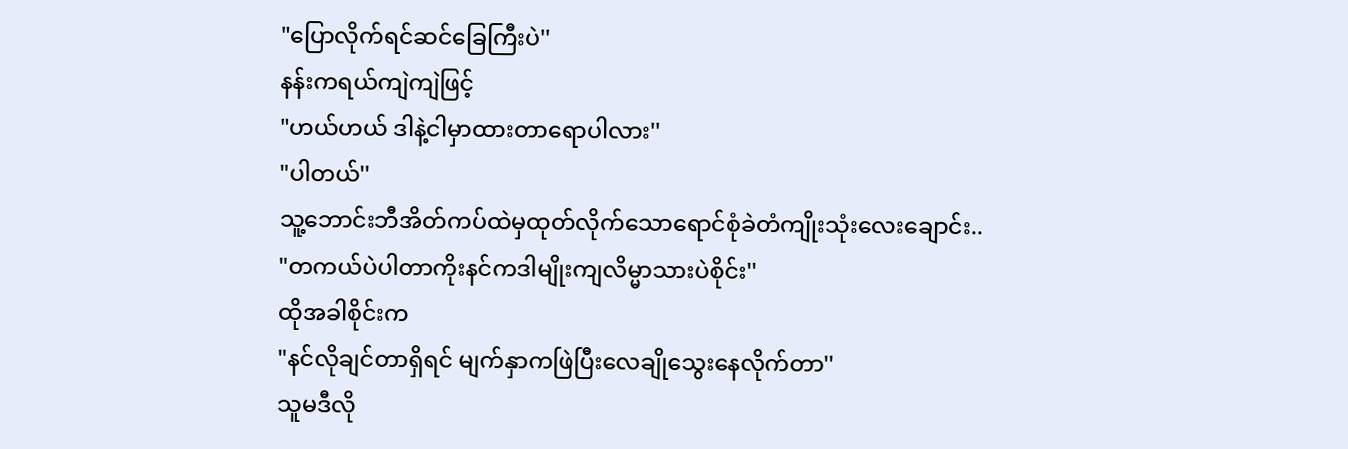"ပြောလိုက်ရင်ဆင်ခြေကြီးပဲ''
နန်းကရယ်ကျဲကျဲဖြင့်
"ဟယ်ဟယ် ဒါနဲ့ငါမှာထားတာရောပါလား''
"ပါတယ်''
သူ့ဘောင်းဘီအိတ်ကပ်ထဲမှထုတ်လိုက်သောရောင်စုံခဲတံကျိုးသုံးလေးချောင်း..
"တကယ်ပဲပါတာကိုးနင်ကဒါမျိုးကျလိမ္မာသားပဲစိုင်း''
ထိုအခါစိုင်းက
"နင်လိုချင်တာရှိရင် မျက်နှာကဖြဲပြီးလေချိုသွေးနေလိုက်တာ''
သူမဒီလို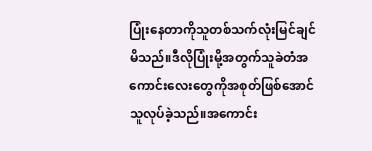ပြုံးနေတာကိုသူတစ်သက်လုံးမြင်ချင်မိသည်။ဒီလိုပြုံးမို့အတွက်သူခဲတံအကောင်းလေးတွေကိုအစုတ်ဖြစ်အောင်သူလုပ်ခဲ့သည်။အကောင်း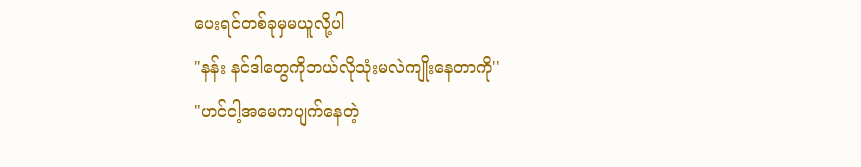ပေးရင်တစ်ခုမှမယူလို့ပါ
"နန်း နင်ဒါတွေကိုဘယ်လိုသုံးမလဲကျိုးနေတာကို''
"ဟင်ငါ့အမေကပျက်နေတဲ့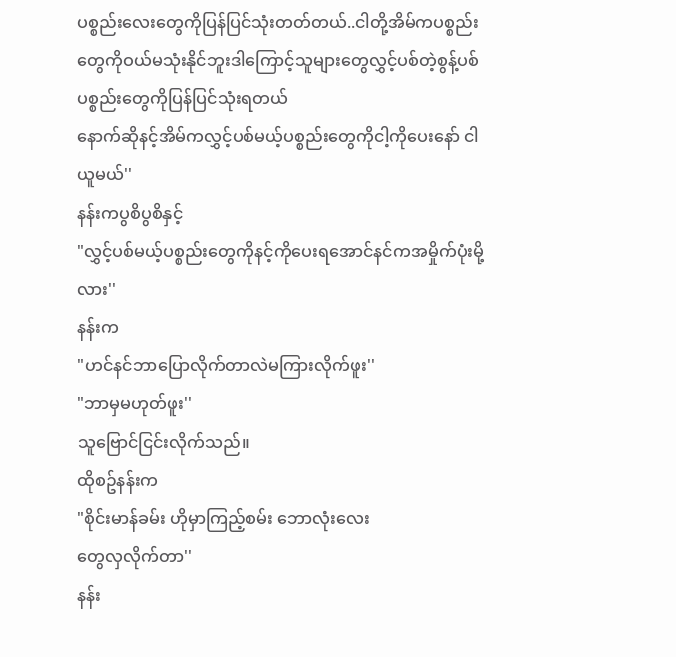ပစ္စည်းလေးတွေကိုပြန်ပြင်သုံးတတ်တယ်..ငါတို့အိမ်ကပစ္စည်းတွေကိုဝယ်မသုံးနိုင်ဘူးဒါကြောင့်သူများတွေလွှင့်ပစ်တဲ့စွန့်ပစ်ပစ္စည်းတွေကိုပြန်ပြင်သုံးရတယ်
နောက်ဆိုနင့်အိမ်ကလွှင့်ပစ်မယ့်ပစ္စည်းတွေကိုငါ့ကိုပေးနော် ငါယူမယ်''
နန်းကပွစိပွစိနှင့်
"လွှင့်ပစ်မယ့်ပစ္စည်းတွေကိုနင့်ကိုပေးရအောင်နင်ကအမှိုက်ပုံးမို့လား''
နန်းက
"ဟင်နင်ဘာပြောလိုက်တာလဲမကြားလိုက်ဖူး''
"ဘာမှမဟုတ်ဖူး''
သူဗြောင်ငြင်းလိုက်သည်။
ထိုစဥ်နန်းက
"စိုင်းမာန်ခမ်း ဟိုမှာကြည့်စမ်း ဘောလုံးလေး
တွေလှလိုက်တာ''
နန်း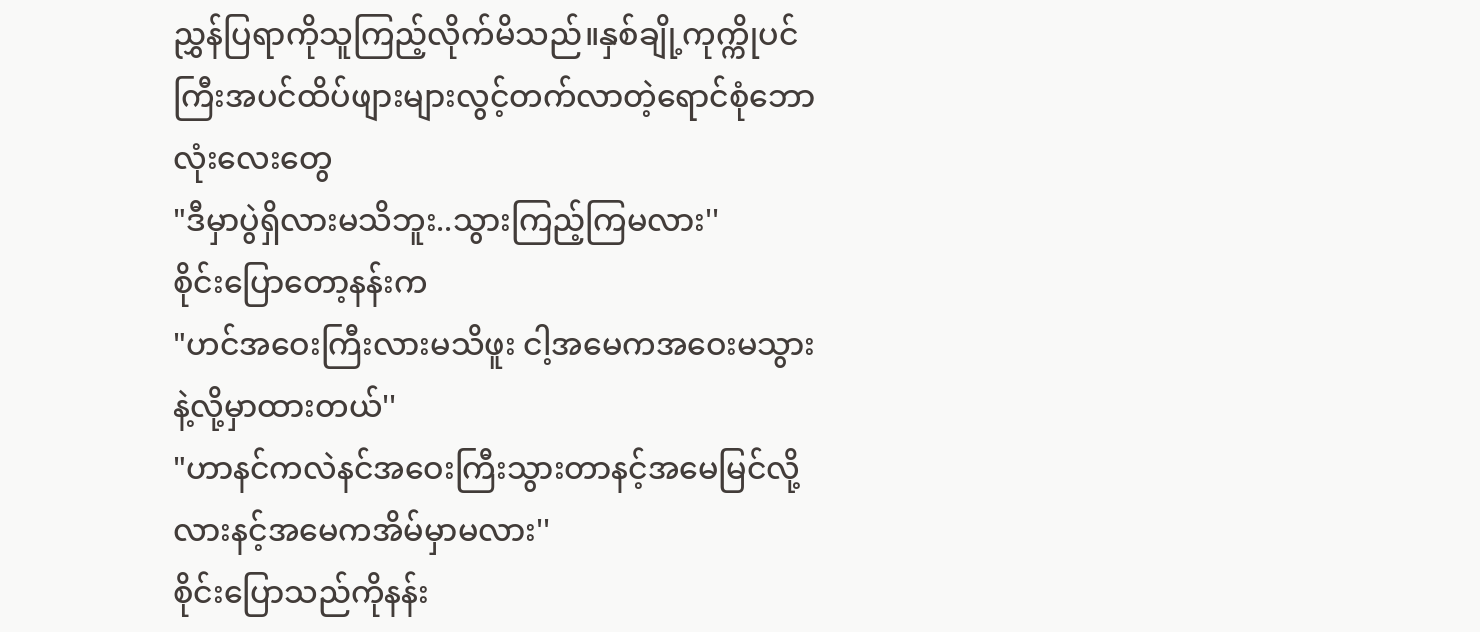ညွှန်ပြရာကိုသူကြည့်လိုက်မိသည်။နှစ်ချို့ကုက္ကိုပင်ကြီးအပင်ထိပ်ဖျားများလွင့်တက်လာတဲ့ရောင်စုံဘောလုံးလေးတွေ
"ဒီမှာပွဲရှိလားမသိဘူး..သွားကြည့်ကြမလား''
စိုင်းပြောတော့နန်းက
"ဟင်အဝေးကြီးလားမသိဖူး ငါ့အမေကအဝေးမသွားနဲ့လို့မှာထားတယ်''
"ဟာနင်ကလဲနင်အဝေးကြီးသွားတာနင့်အမေမြင်လို့လားနင့်အမေကအိမ်မှာမလား''
စိုင်းပြောသည်ကိုနန်း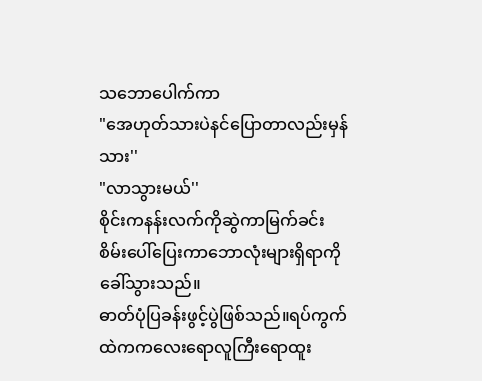သဘောပေါက်ကာ
"အေဟုတ်သားပဲနင်ပြောတာလည်းမှန်သား''
"လာသွားမယ်''
စိုင်းကနန်းလက်ကိုဆွဲကာမြက်ခင်းစိမ်းပေါ်ပြေးကာဘောလုံးများရှိရာကိုခေါ်သွားသည်။
ဓာတ်ပုံပြခန်းဖွင့်ပွဲဖြစ်သည်။ရပ်ကွက်ထဲကကလေးရောလူကြီးရောထူး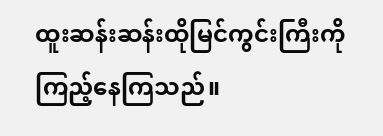ထူးဆန်းဆန်းထိုမြင်ကွင်းကြီးကိုကြည့်နေကြသည်။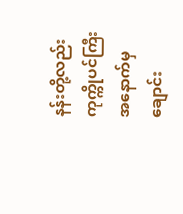နန်းတို့လည်းကုက္ကိုပင်ကြီးအနောက်မှချောင်း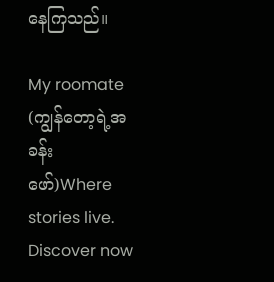နေကြသည်။

My roomate (ကျွန်တော့ရဲ့အခန်းဖော်)Where stories live. Discover now